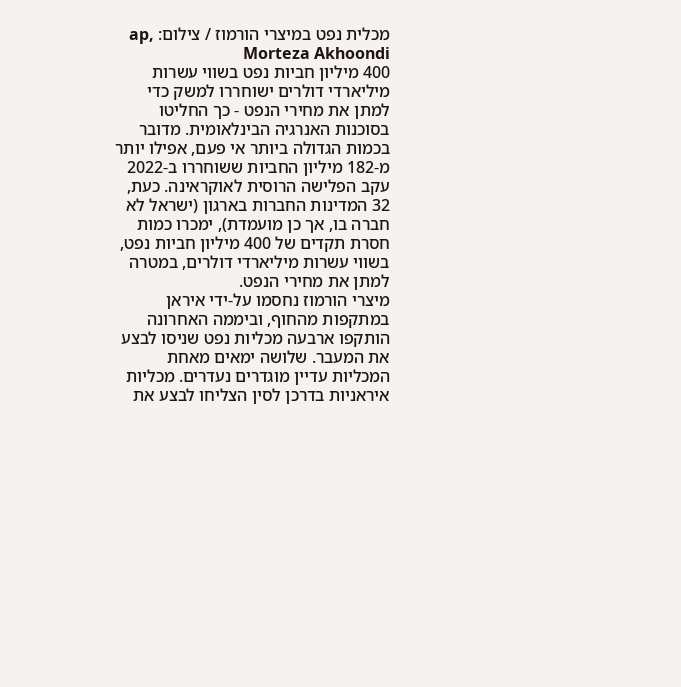מכלית נפט במיצרי הורמוז / צילום: ap, Morteza Akhoondi
400 מיליון חביות נפט בשווי עשרות מיליארדי דולרים ישוחררו למשק כדי למתן את מחירי הנפט - כך החליטו בסוכנות האנרגיה הבינלאומית. מדובר בכמות הגדולה ביותר אי פעם, אפילו יותר מ-182 מיליון החביות ששוחררו ב-2022 עקב הפלישה הרוסית לאוקראינה. כעת, 32 המדינות החברות בארגון (ישראל לא חברה בו, אך כן מועמדת), ימכרו כמות חסרת תקדים של 400 מיליון חביות נפט, בשווי עשרות מיליארדי דולרים, במטרה למתן את מחירי הנפט.
מיצרי הורמוז נחסמו על-ידי איראן במתקפות מהחוף, וביממה האחרונה הותקפו ארבעה מכליות נפט שניסו לבצע את המעבר. שלושה ימאים מאחת המכליות עדיין מוגדרים נעדרים. מכליות איראניות בדרכן לסין הצליחו לבצע את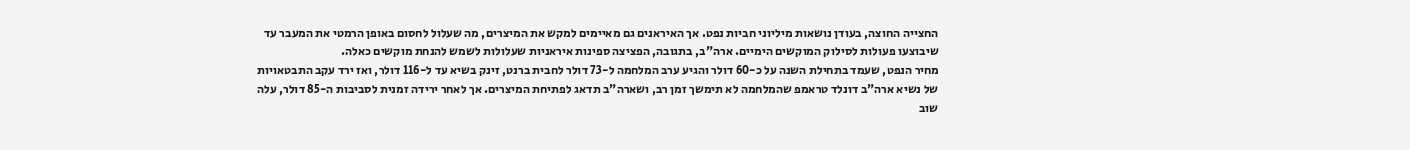החצייה החוצה, בעודן נושאות מיליוני חביות נפט. אך האיראנים גם מאיימים למקש את המיצרים, מה שעלול לחסום באופן הרמטי את המעבר עד שיבוצעו פעולות לסילוק המוקשים הימיים. ארה"ב, בתגובה, הפציצה ספינות איראניות שעלולות לשמש להנחת מוקשים כאלה.
מחיר הנפט, שעמד בתחילת השנה על כ-60 דולר והגיע ערב המלחמה ל-73 דולר לחבית ברנט, זינק בשיא עד ל-116 דולר, ואז ירד עקב התבטאויות של נשיא ארה"ב דונלד טראמפ שהמלחמה לא תימשך זמן רב, ושארה"ב תדאג לפתיחת המיצרים. אך לאחר ירידה זמנית לסביבות ה-85 דולר, עלה שוב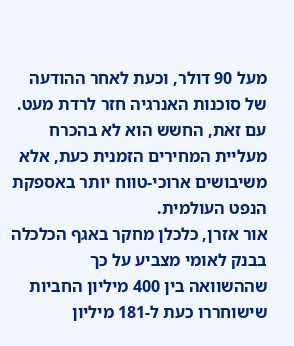מעל 90 דולר, וכעת לאחר ההודעה של סוכנות האנרגיה חזר לרדת מעט. עם זאת, החשש הוא לא בהכרח מעליית המחירים הזמנית כעת, אלא משיבושים ארוכי-טווח יותר באספקת הנפט העולמית.
אור אזרן, כלכלן מחקר באגף הכלכלה בבנק לאומי מצביע על כך שההשוואה בין 400 מיליון החביות שישוחררו כעת ל-181 מיליון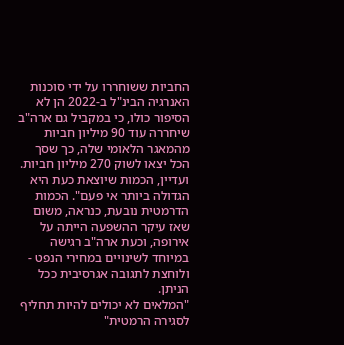החביות ששוחררו על ידי סוכנות האנרגיה הבינ"ל ב-2022 הן לא הסיפור כולו, כי במקביל גם ארה"ב שיחררה עוד 90 מיליון חביות מהמאגר הלאומי שלה, כך שסך הכל יצאו לשוק 270 מיליון חביות. ועדיין, הכמות שיוצאת כעת היא הגדולה ביותר אי פעם". הכמות הדרמטית נובעת, כנראה, משום שאז עיקר ההשפעה הייתה על אירופה, וכעת ארה"ב רגישה במיוחד לשינויים במחירי הנפט - ולוחצת לתגובה אגרסיבית ככל הניתן.
"המלאים לא יכולים להיות תחליף לסגירה הרמטית"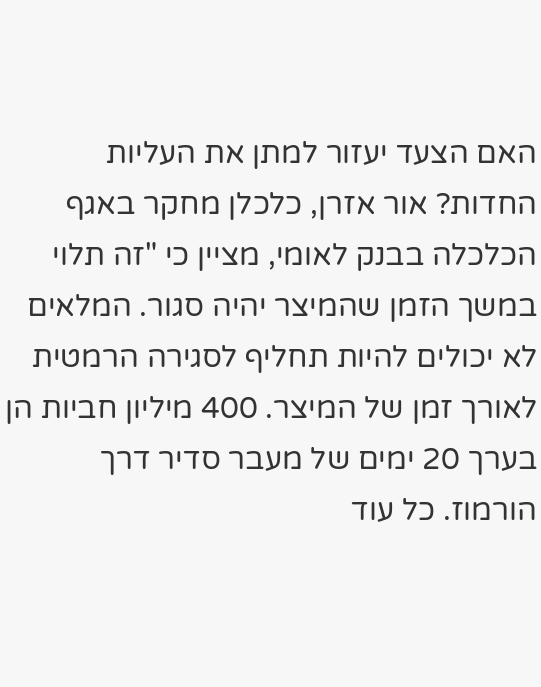האם הצעד יעזור למתן את העליות החדות? אור אזרן, כלכלן מחקר באגף הכלכלה בבנק לאומי, מציין כי "זה תלוי במשך הזמן שהמיצר יהיה סגור. המלאים לא יכולים להיות תחליף לסגירה הרמטית לאורך זמן של המיצר. 400 מיליון חביות הן בערך 20 ימים של מעבר סדיר דרך הורמוז. כל עוד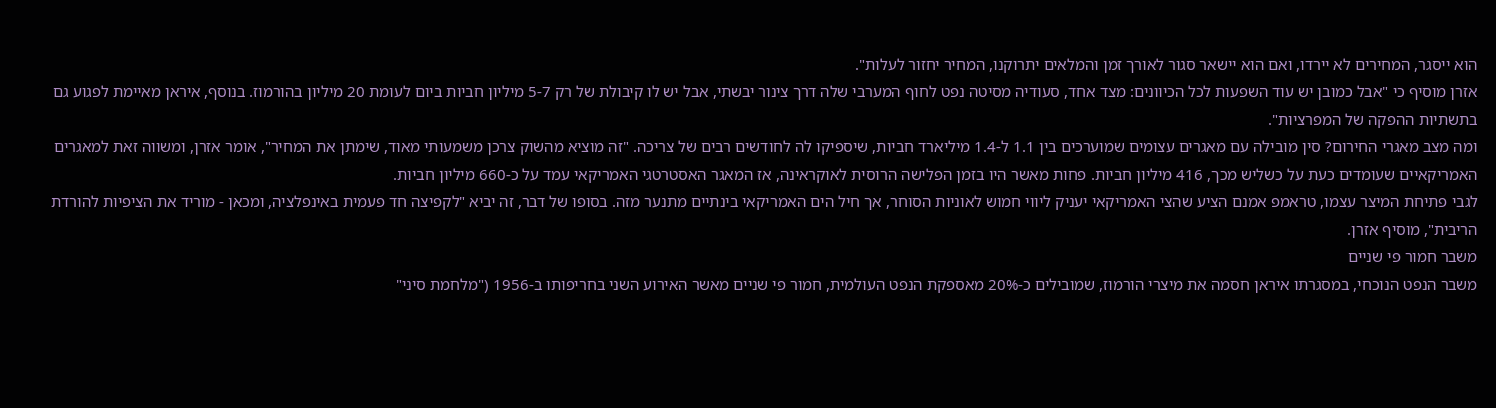הוא ייסגר, המחירים לא יירדו, ואם הוא יישאר סגור לאורך זמן והמלאים יתרוקנו, המחיר יחזור לעלות".
אזרן מוסיף כי "אבל כמובן יש עוד השפעות לכל הכיוונים: מצד אחד, סעודיה מסיטה נפט לחוף המערבי שלה דרך צינור יבשתי, אבל יש לו קיבולת של רק 5-7 מיליון חביות ביום לעומת 20 מיליון בהורמוז. בנוסף, איראן מאיימת לפגוע גם בתשתיות ההפקה של המפרציות".
ומה מצב מאגרי החירום? סין מובילה עם מאגרים עצומים שמוערכים בין 1.1 ל-1.4 מיליארד חביות, שיספיקו לה לחודשים רבים של צריכה. "זה מוציא מהשוק צרכן משמעותי מאוד, שימתן את המחיר", אומר אזרן, ומשווה זאת למאגרים האמריקאיים שעומדים כעת על כשליש מכך, 416 מיליון חביות. פחות מאשר היו בזמן הפלישה הרוסית לאוקראינה, אז המאגר האסטרטגי האמריקאי עמד על כ-660 מיליון חביות.
לגבי פתיחת המיצר עצמו, טראמפ אמנם הציע שהצי האמריקאי יעניק ליווי חמוש לאוניות הסוחר, אך חיל הים האמריקאי בינתיים מתנער מזה. בסופו של דבר, זה יביא "לקפיצה חד פעמית באינפלציה, ומכאן - מוריד את הציפיות להורדת הריבית", מוסיף אזרן.
משבר חמור פי שניים
משבר הנפט הנוכחי, במסגרתו איראן חסמה את מיצרי הורמוז, שמובילים כ-20% מאספקת הנפט העולמית, חמור פי שניים מאשר האירוע השני בחריפותו ב-1956 ("מלחמת סיני"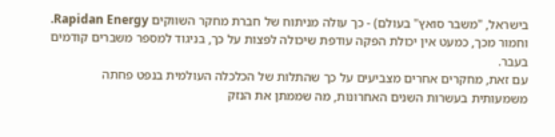בישראל, "משבר סואץ" בעולם) - כך עולה מניתוח של חברת מחקר השווקים Rapidan Energy. וחמור מכך, כמעט אין יכולת הפקה עודפת שיכולה לפצות על כך, בניגוד למספר משברים קודמים בעבר.
עם זאת, מחקרים אחרים מצביעים על כך שהתלות של הכלכלה העולמית בנפט פחתה משמעותית בעשרות השנים האחרונות, מה שממתן את הנזק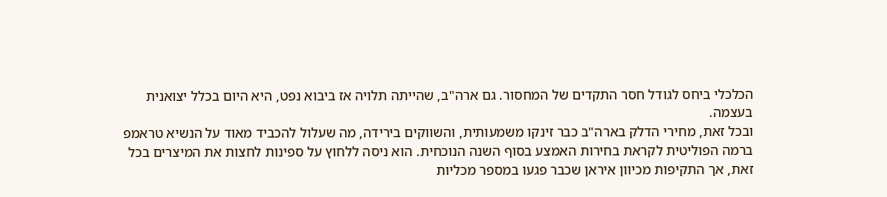הכלכלי ביחס לגודל חסר התקדים של המחסור. גם ארה"ב, שהייתה תלויה אז ביבוא נפט, היא היום בכלל יצואנית בעצמה.
ובכל זאת, מחירי הדלק בארה"ב כבר זינקו משמעותית, והשווקים בירידה, מה שעלול להכביד מאוד על הנשיא טראמפ ברמה הפוליטית לקראת בחירות האמצע בסוף השנה הנוכחית. הוא ניסה ללחוץ על ספינות לחצות את המיצרים בכל זאת, אך התקיפות מכיוון איראן שכבר פגעו במספר מכליות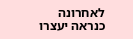לאחרונה כנראה יעצרו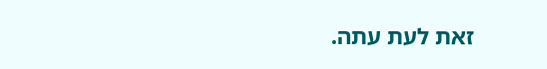זאת לעת עתה.